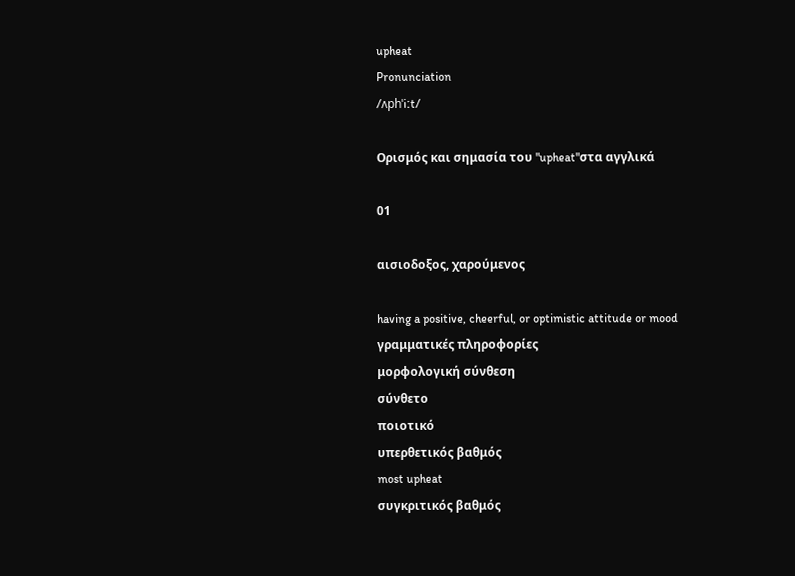upheat
Pronunciation
/ʌphˈiːt/

Ορισμός και σημασία του "upheat"στα αγγλικά

01

αισιοδοξος, χαρούμενος

having a positive, cheerful, or optimistic attitude or mood
γραμματικές πληροφορίες
μορφολογική σύνθεση
σύνθετο
ποιοτικό
υπερθετικός βαθμός
most upheat
συγκριτικός βαθμός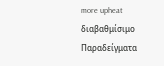more upheat
διαβαθμίσιμο
Παραδείγματα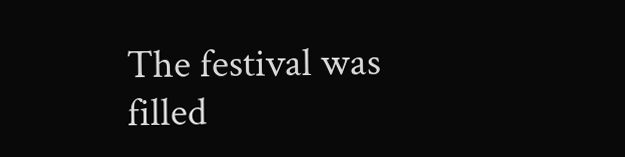The festival was filled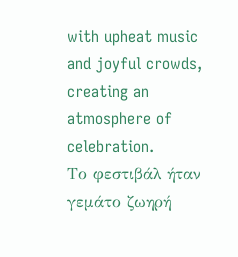with upheat music and joyful crowds, creating an atmosphere of celebration.
Το φεστιβάλ ήταν γεμάτο ζωηρή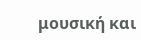μουσική και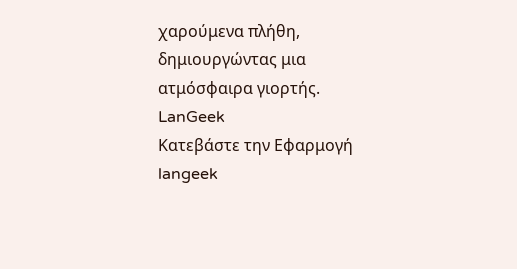χαρούμενα πλήθη, δημιουργώντας μια ατμόσφαιρα γιορτής.
LanGeek
Κατεβάστε την Εφαρμογή
langeek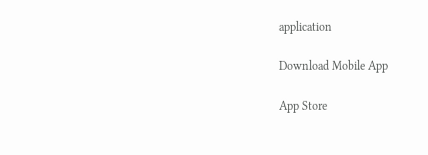application

Download Mobile App

App Store